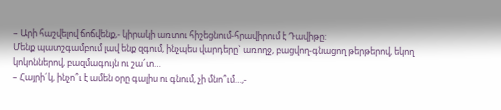– Արի հաշվելով ճոճվենք,- կիրակի առտու հիշեցնում-հրավիրում է Դավիթը:
Մենք պատշգամբում լավ ենք զգում, ինչպես վարդերը` առողջ, բացվող-գնացող թերթերով, եկող կոկոններով, բազմագույն ու շա՜տ…
– Հայրի´կ, ինչո՞ւ է ամեն օրը գալիս ու գնում, չի մնո՞ւմ…,-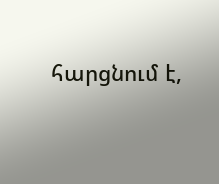հարցնում է,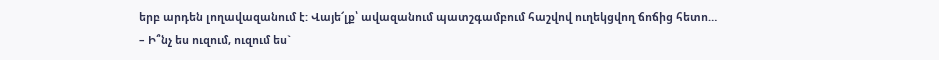երբ արդեն լողավազանում է: Վայե՜լք՝ ավազանում պատշգամբում հաշվով ուղեկցվող ճոճից հետո…
– Ի՞նչ ես ուզում, ուզում ես`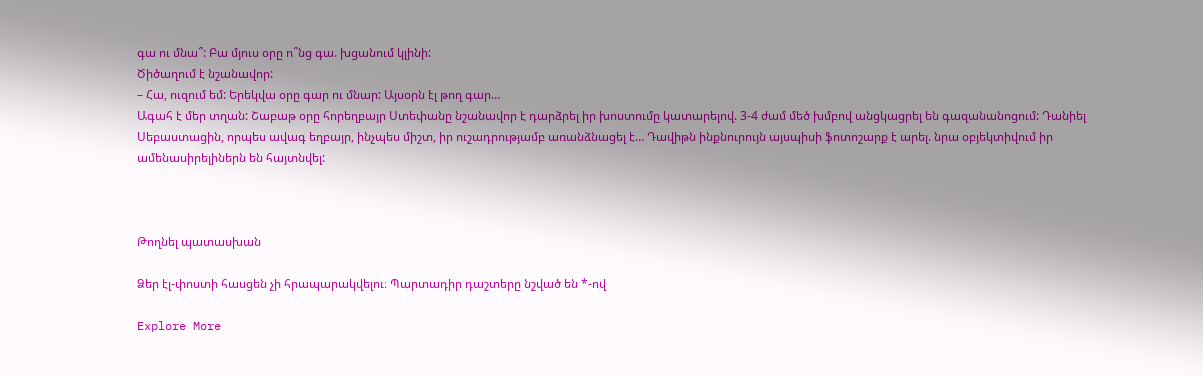գա ու մնա՞: Բա մյուս օրը ո՞նց գա. խցանում կլինի:
Ծիծաղում է նշանավոր:
– Հա, ուզում եմ: Երեկվա օրը գար ու մնար: Այսօրն էլ թող գար…
Ագահ է մեր տղան: Շաբաթ օրը հորեղբայր Ստեփանը նշանավոր է դարձրել իր խոստումը կատարելով. 3-4 ժամ մեծ խմբով անցկացրել են գազանանոցում: Դանիել Սեբաստացին, որպես ավագ եղբայր, ինչպես միշտ, իր ուշադրությամբ առանձնացել է… Դավիթն ինքնուրույն այսպիսի ֆոտոշարք է արել. նրա օբյեկտիվում իր ամենասիրելիներն են հայտնվել:



Թողնել պատասխան

Ձեր էլ-փոստի հասցեն չի հրապարակվելու։ Պարտադիր դաշտերը նշված են *-ով

Explore More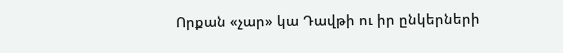Որքան «չար» կա Դավթի ու իր ընկերների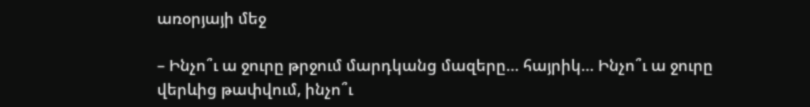առօրյայի մեջ

– Ինչո՞ւ ա ջուրը թրջում մարդկանց մազերը… հայրիկ… Ինչո՞ւ ա ջուրը վերևից թափվում, ինչո՞ւ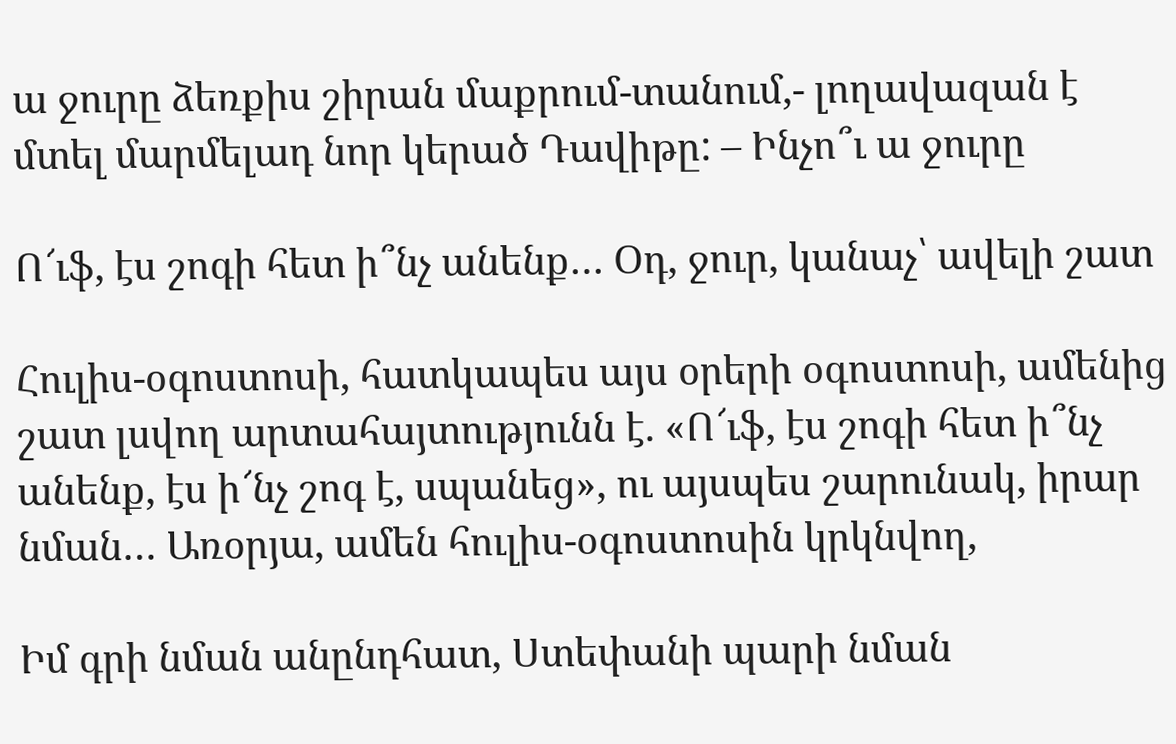ա ջուրը ձեռքիս շիրան մաքրում-տանում,- լողավազան է մտել մարմելադ նոր կերած Դավիթը: – Ինչո՞ւ ա ջուրը

Ո՜ւֆ, էս շոգի հետ ի՞նչ անենք… Օդ, ջուր, կանաչ՝ ավելի շատ

Հուլիս-օգոստոսի, հատկապես այս օրերի օգոստոսի, ամենից շատ լսվող արտահայտությունն է. «Ո՜ւֆ, էս շոգի հետ ի՞նչ անենք, էս ի՜նչ շոգ է, սպանեց», ու այսպես շարունակ, իրար նման… Առօրյա, ամեն հուլիս-օգոստոսին կրկնվող,

Իմ գրի նման անընդհատ, Ստեփանի պարի նման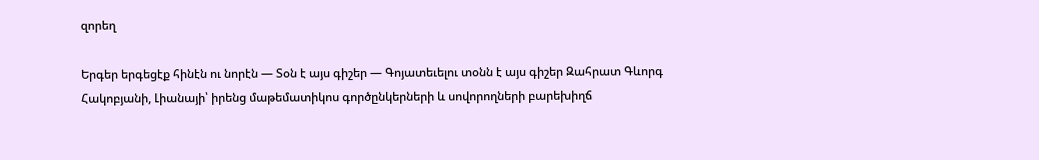զորեղ

Երգեր երգեցէք հինէն ու նորէն — Տօն է այս գիշեր — Գոյատեւելու տօնն է այս գիշեր Զահրատ Գևորգ Հակոբյանի, Լիանայի՝ իրենց մաթեմատիկոս գործընկերների և սովորողների բարեխիղճ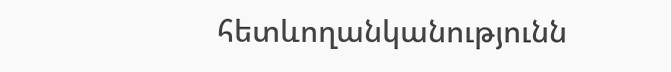հետևողանկանությունն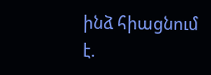ինձ հիացնում է.